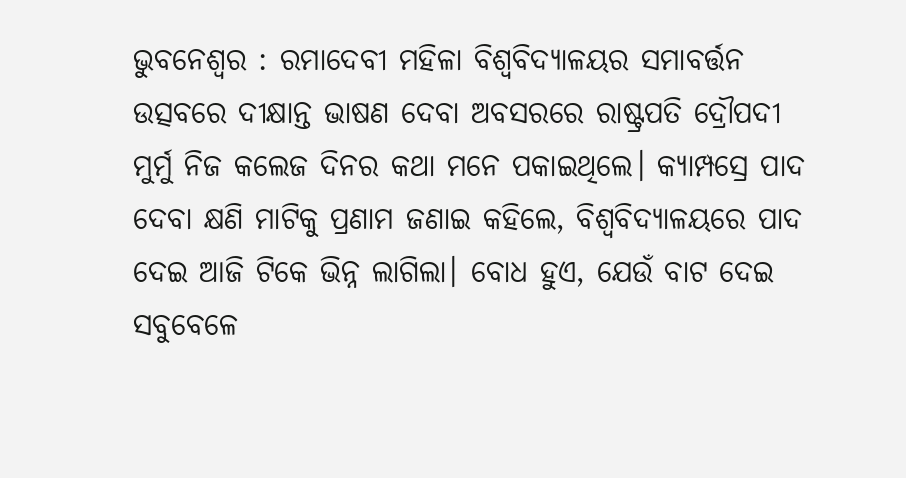ଭୁବନେଶ୍ବର : ରମାଦେବୀ ମହିଳା ବିଶ୍ବବିଦ୍ୟାଳୟର ସମାବର୍ତ୍ତନ ଉତ୍ସବରେ ଦୀକ୍ଷାନ୍ତ ଭାଷଣ ଦେବା ଅବସରରେ ରାଷ୍ଟ୍ରପତି ଦ୍ରୌପଦୀ ମୁର୍ମୁ ନିଜ କଲେଜ ଦିନର କଥା ମନେ ପକାଇଥିଲେ। କ୍ୟାମ୍ପସ୍ରେ ପାଦ ଦେବା କ୍ଷଣି ମାଟିକୁ ପ୍ରଣାମ ଜଣାଇ କହିଲେ, ବିଶ୍ବବିଦ୍ୟାଳୟରେ ପାଦ ଦେଇ ଆଜି ଟିକେ ଭିନ୍ନ ଲାଗିଲା। ବୋଧ ହୁଏ, ଯେଉଁ ବାଟ ଦେଇ ସବୁବେଳେ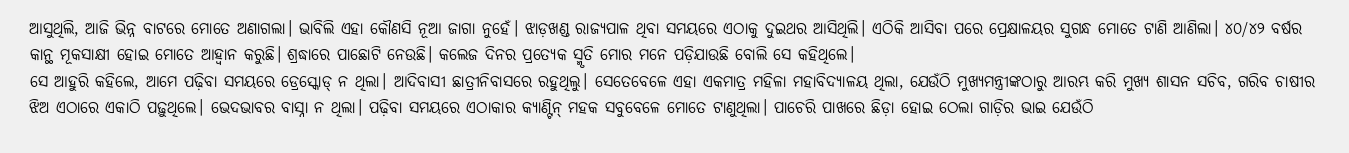ଆସୁଥିଲି, ଆଜି ଭିନ୍ନ ବାଟରେ ମୋତେ ଅଣାଗଲା। ଭାବିଲି ଏହା କୌଣସି ନୂଆ ଜାଗା ନୁହେଁ। ଝାଡ଼ଖଣ୍ଡ ରାଜ୍ୟପାଳ ଥିବା ସମୟରେ ଏଠାକୁ ଦୁଇଥର ଆସିଥିଲି। ଏଠିକି ଆସିବା ପରେ ପ୍ରେକ୍ଷାଳୟର ସୁଗନ୍ଧ ମୋତେ ଟାଣି ଆଣିଲା। ୪୦/୪୨ ବର୍ଷର କାନ୍ଥ ମୂକସାକ୍ଷୀ ହୋଇ ମୋତେ ଆହ୍ବାନ କରୁଛି। ଶ୍ରଦ୍ଧାରେ ପାଛୋଟି ନେଉଛି। କଲେଜ ଦିନର ପ୍ରତ୍ୟେକ ସ୍ମୃତି ମୋର ମନେ ପଡ଼ିଯାଉଛି ବୋଲି ସେ କହିଥିଲେ।
ସେ ଆହୁରି କହିଲେ, ଆମେ ପଢ଼ିବା ସମୟରେ ଡ୍ରେସ୍କୋଡ୍ ନ ଥିଲା। ଆଦିବାସୀ ଛାତ୍ରୀନିବାସରେ ରହୁଥିଲୁ। ସେତେବେଳେ ଏହା ଏକମାତ୍ର ମହିଳା ମହାବିଦ୍ୟାଳୟ ଥିଲା, ଯେଉଁଠି ମୁଖ୍ୟମନ୍ତ୍ରୀଙ୍କଠାରୁ ଆରମ୍ଭ କରି ମୁଖ୍ୟ ଶାସନ ସଚିବ, ଗରିବ ଚାଷୀର ଝିଅ ଏଠାରେ ଏକାଠି ପଢ଼ୁଥିଲେ। ଭେଦଭାବର ବାସ୍ନା ନ ଥିଲା। ପଢ଼ିବା ସମୟରେ ଏଠାକାର କ୍ୟାଣ୍ଟିନ୍ ମହକ ସବୁବେଳେ ମୋତେ ଟାଣୁଥିଲା। ପାଚେରି ପାଖରେ ଛିଡ଼ା ହୋଇ ଠେଲା ଗାଡ଼ିର ଭାଇ ଯେଉଁଠି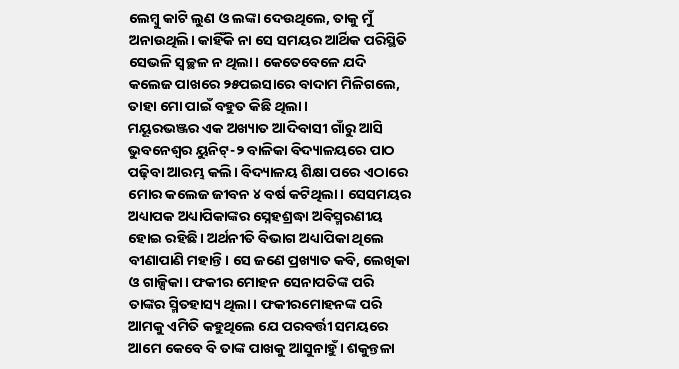ଲେମ୍ବୁ କାଟି ଲୁଣ ଓ ଲଙ୍କା ଦେଉଥିଲେ, ତାକୁ ମୁଁ ଅନାଉଥିଲି। କାହିଁକି ନା ସେ ସମୟର ଆର୍ଥିକ ପରିସ୍ଥିତି ସେଭଳି ସ୍ବଚ୍ଛଳ ନ ଥିଲା। କେତେବେଳେ ଯଦି କଲେଜ ପାଖରେ ୨୫ପଇସାରେ ବାଦାମ ମିଳିଗଲେ, ତାହା ମୋ ପାଇଁ ବହୁତ କିଛି ଥିଲା।
ମୟୂରଭଞ୍ଜର ଏକ ଅଖ୍ୟାତ ଆଦିବାସୀ ଗାଁରୁ ଆସି ଭୁବନେଶ୍ବର ୟୁନିଟ୍-୨ ବାଳିକା ବିଦ୍ୟାଳୟରେ ପାଠ ପଢ଼ିବା ଆରମ୍ଭ କଲି। ବିଦ୍ୟାଳୟ ଶିକ୍ଷା ପରେ ଏଠାରେ ମୋର କଲେଜ ଜୀବନ ୪ ବର୍ଷ କଟିଥିଲା। ସେସମୟର ଅଧ୍ୟାପକ ଅଧ୍ୟାପିକାଙ୍କର ସ୍ନେହଶ୍ରଦ୍ଧା ଅବିସ୍ମରଣୀୟ ହୋଇ ରହିଛି। ଅର୍ଥନୀତି ବିଭାଗ ଅଧ୍ୟାପିକା ଥିଲେ ବୀଣାପାଣି ମହାନ୍ତି। ସେ ଜଣେ ପ୍ରଖ୍ୟାତ କବି, ଲେଖିକା ଓ ଗାଳ୍ପିକା। ଫକୀର ମୋହନ ସେନାପତିଙ୍କ ପରି ତାଙ୍କର ସ୍ମିତହାସ୍ୟ ଥିଲା। ଫକୀରମୋହନଙ୍କ ପରି ଆମକୁ ଏମିତି କହୁଥିଲେ ଯେ ପରବର୍ତ୍ତୀ ସମୟରେ ଆମେ କେବେ ବି ତାଙ୍କ ପାଖକୁ ଆସୁନାହୁଁ। ଶକୁନ୍ତଳା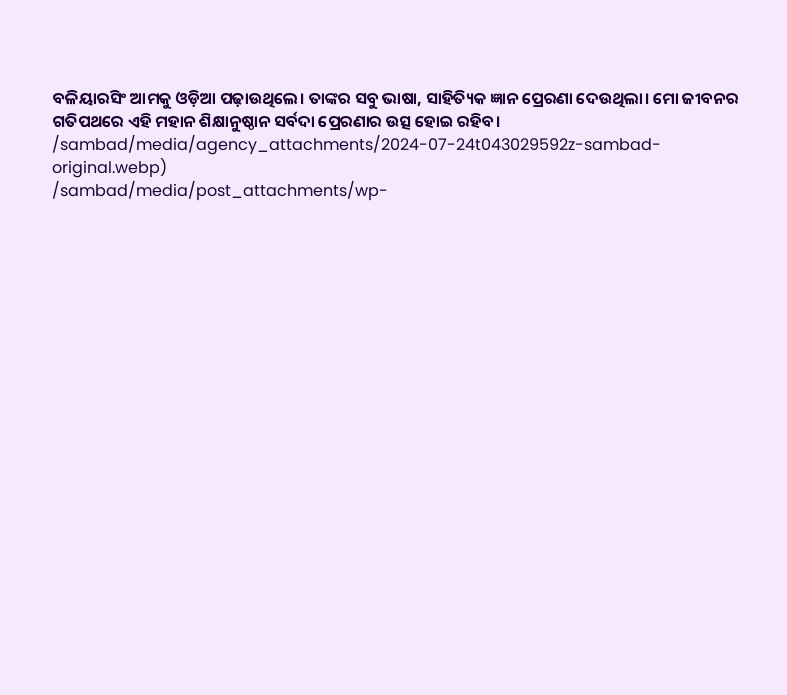ବଳିୟାରସିଂ ଆମକୁ ଓଡ଼ିଆ ପଢ଼ାଉଥିଲେ। ତାଙ୍କର ସବୁ ଭାଷା, ସାହିତ୍ୟିକ ଜ୍ଞାନ ପ୍ରେରଣା ଦେଉଥିଲା। ମୋ ଜୀବନର ଗତିପଥରେ ଏହି ମହାନ ଶିକ୍ଷାନୁଷ୍ଠାନ ସର୍ବଦା ପ୍ରେରଣାର ଉତ୍ସ ହୋଇ ରହିବ।
/sambad/media/agency_attachments/2024-07-24t043029592z-sambad-original.webp)
/sambad/media/post_attachments/wp-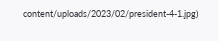content/uploads/2023/02/president-4-1.jpg)